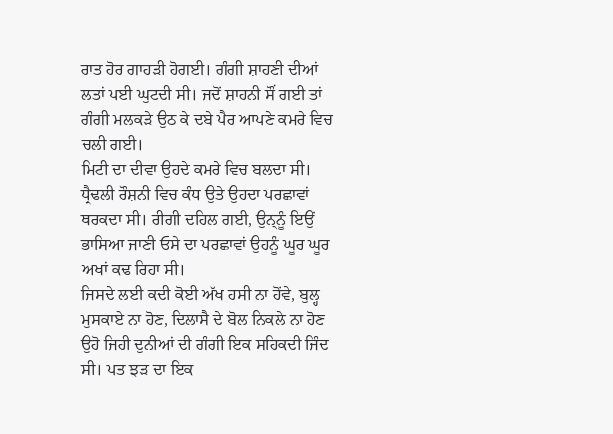ਰਾਤ ਹੋਰ ਗਾਹੜੀ ਹੋਗਈ। ਗੰਗੀ ਸ਼ਾਹਣੀ ਦੀਆਂ ਲਤਾਂ ਪਈ ਘੁਟਦੀ ਸੀ। ਜਦੋਂ ਸ਼ਾਹਨੀ ਸੌਂ ਗਈ ਤਾਂ ਗੰਗੀ ਮਲਕੜੇ ਉਠ ਕੇ ਦਬੇ ਪੈਰ ਆਪਣੇ ਕਮਰੇ ਵਿਚ ਚਲੀ ਗਈ।
ਮਿਟੀ ਦਾ ਦੀਵਾ ਉਹਦੇ ਕਮਰੇ ਵਿਚ ਬਲਦਾ ਸੀ। ਧ੍ਰੈਢਲੀ ਰੌਸ਼ਨੀ ਵਿਚ ਕੰਧ ਉਤੇ ਉਹਦਾ ਪਰਛਾਵਾਂ ਥਰਕਦਾ ਸੀ। ਰੀਗੀ ਦਹਿਲ ਗਈ, ਉਨ੍ਨੂੰ ਇਉਂ ਭਾਸਿਆ ਜਾਣੀ ਓਸੇ ਦਾ ਪਰਛਾਵਾਂ ਉਹਨੂੰ ਘੂਰ ਘੂਰ ਅਖਾਂ ਕਢ ਰਿਹਾ ਸੀ।
ਜਿਸਦੇ ਲਈ ਕਦੀ ਕੋਈ ਅੱਖ ਹਸੀ ਨਾ ਹੋਂਵੇ, ਬੁਲ੍ਹ ਮੁਸਕਾਏ ਨਾ ਹੋਣ, ਦਿਲਾਸੈ ਦੇ ਬੋਲ ਨਿਕਲੇ ਨਾ ਹੋਣ ਉਹੋ ਜਿਹੀ ਦੁਨੀਆਂ ਦੀ ਗੰਗੀ ਇਕ ਸਹਿਕਦੀ ਜਿੰਦ ਸੀ। ਪਤ ਝੜ ਦਾ ਇਕ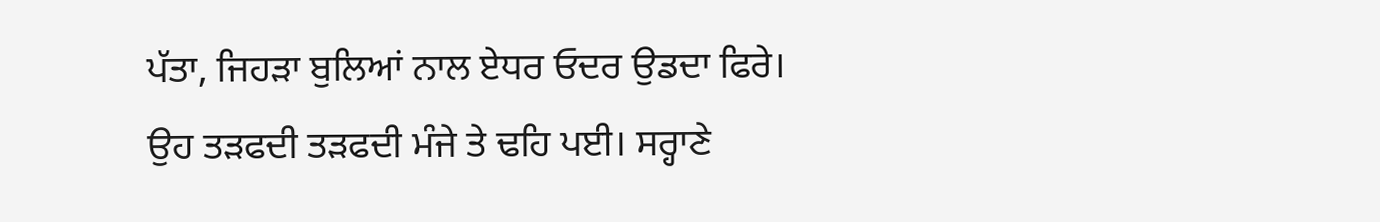ਪੱਤਾ, ਜਿਹੜਾ ਬੁਲਿਆਂ ਨਾਲ ਏਧਰ ਓਦਰ ਉਡਦਾ ਫਿਰੇ।
ਉਹ ਤੜਫਦੀ ਤੜਫਦੀ ਮੰਜੇ ਤੇ ਢਹਿ ਪਈ। ਸਰ੍ਹਾਣੇ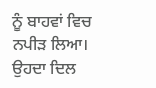ਨੂੰ ਬਾਹਵਾਂ ਵਿਚ ਨਪੀੜ ਲਿਆ। ਉਹਦਾ ਦਿਲ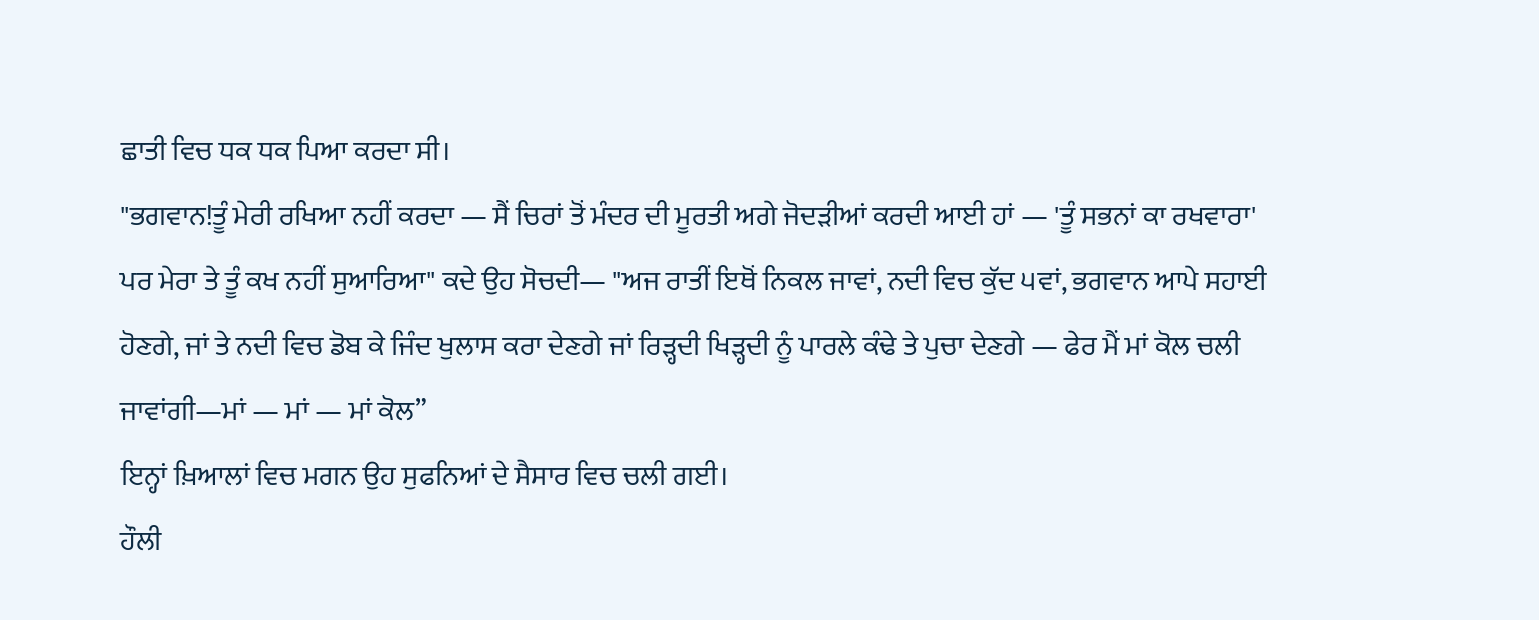ਛਾਤੀ ਵਿਚ ਧਕ ਧਕ ਪਿਆ ਕਰਦਾ ਸੀ।
"ਭਗਵਾਨ!ਤੂੰ ਮੇਰੀ ਰਖਿਆ ਨਹੀਂ ਕਰਦਾ — ਸੈਂ ਚਿਰਾਂ ਤੋਂ ਮੰਦਰ ਦੀ ਮੂਰਤੀ ਅਗੇ ਜੋਦੜੀਆਂ ਕਰਦੀ ਆਈ ਹਾਂ — 'ਤੂੰ ਸਭਨਾਂ ਕਾ ਰਖਵਾਰਾ' ਪਰ ਮੇਰਾ ਤੇ ਤੂੰ ਕਖ ਨਹੀਂ ਸੁਆਰਿਆ" ਕਦੇ ਉਹ ਸੋਚਦੀ— "ਅਜ ਰਾਤੀਂ ਇਥੋਂ ਨਿਕਲ ਜਾਵਾਂ, ਨਦੀ ਵਿਚ ਕੁੱਦ ੫ਵਾਂ, ਭਗਵਾਨ ਆਪੇ ਸਹਾਈ ਹੋਣਗੇ, ਜਾਂ ਤੇ ਨਦੀ ਵਿਚ ਡੋਬ ਕੇ ਜਿੰਦ ਖੁਲਾਸ ਕਰਾ ਦੇਣਗੇ ਜਾਂ ਰਿੜ੍ਹਦੀ ਖਿੜ੍ਹਦੀ ਨੂੰ ਪਾਰਲੇ ਕੰਢੇ ਤੇ ਪੁਚਾ ਦੇਣਗੇ — ਫੇਰ ਮੈਂ ਮਾਂ ਕੋਲ ਚਲੀ ਜਾਵਾਂਗੀ—ਮਾਂ — ਮਾਂ — ਮਾਂ ਕੋਲ”
ਇਨ੍ਹਾਂ ਖ਼ਿਆਲਾਂ ਵਿਚ ਮਗਨ ਉਹ ਸੁਫਨਿਆਂ ਦੇ ਸੈਸਾਰ ਵਿਚ ਚਲੀ ਗਈ।
ਹੌਲੀ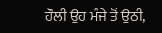ਹੌਲੀ ਉਹ ਮੰਜੇ ਤੋਂ ਉਠੀ,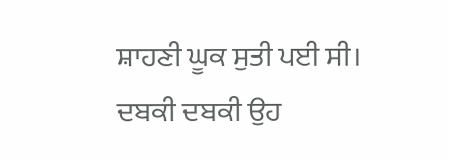ਸ਼ਾਹਣੀ ਘੂਕ ਸੁਤੀ ਪਈ ਸੀ।
ਦਬਕੀ ਦਬਕੀ ਉਹ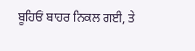ਬੂਹਿਓਂ ਬਾਹਰ ਨਿਕਲ ਗਈ, ਤੇ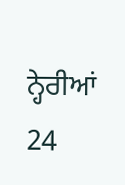ਨ੍ਹੇਰੀਆਂ
24